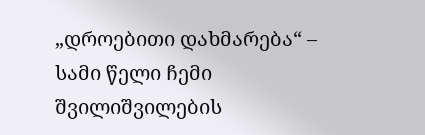„დროებითი დახმარება“ – სამი წელი ჩემი შვილიშვილების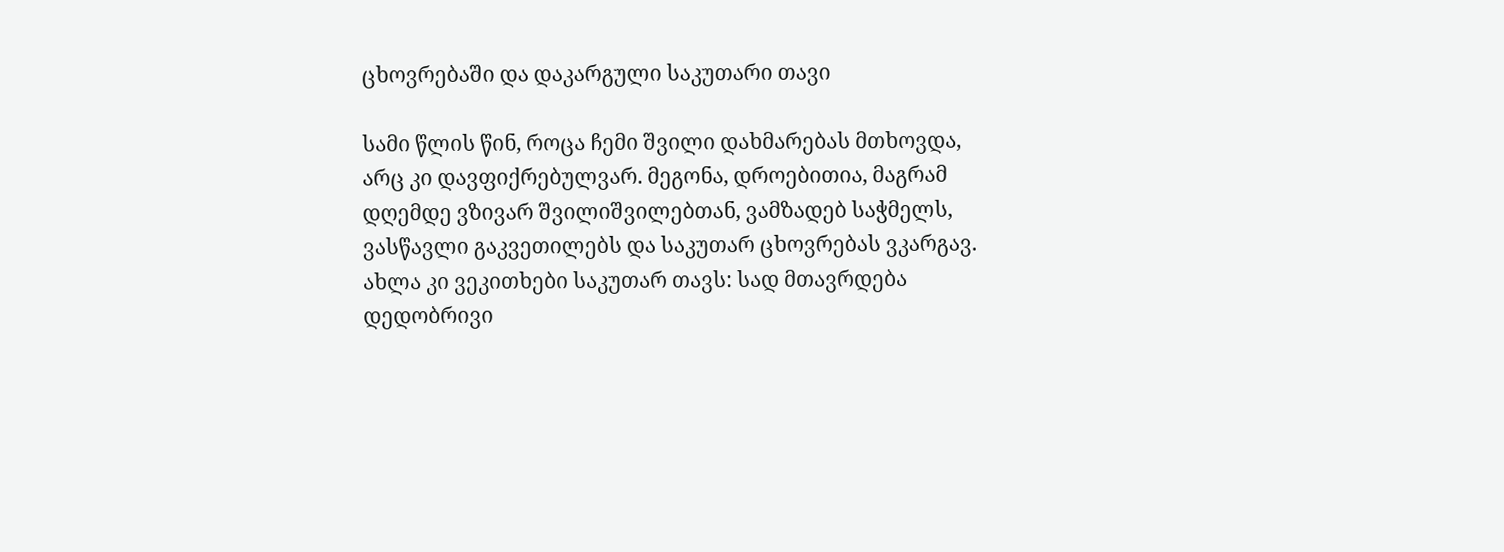ცხოვრებაში და დაკარგული საკუთარი თავი

სამი წლის წინ, როცა ჩემი შვილი დახმარებას მთხოვდა, არც კი დავფიქრებულვარ. მეგონა, დროებითია, მაგრამ დღემდე ვზივარ შვილიშვილებთან, ვამზადებ საჭმელს, ვასწავლი გაკვეთილებს და საკუთარ ცხოვრებას ვკარგავ. ახლა კი ვეკითხები საკუთარ თავს: სად მთავრდება დედობრივი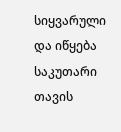სიყვარული და იწყება საკუთარი თავის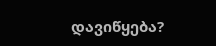დავიწყება?